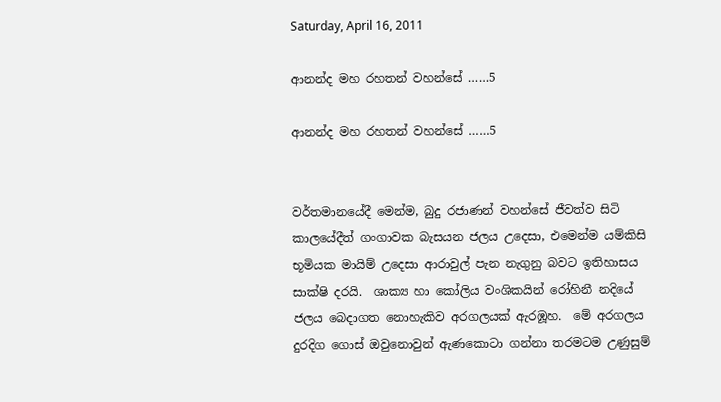Saturday, April 16, 2011

ආනන්ද මහ රහතන් වහන්සේ ……5

ආනන්ද මහ රහතන් වහන්සේ ……5


වර්තමානයේදී මෙන්ම, බුදු රජාණන් වහන්සේ ජීවත්ව සිටි කාලයේදීත් ගංගාවක බැසයන ජලය උදෙසා, එමෙන්ම යම්කිසි භූමියක මායිම් උදෙසා ආරාවුල් පැන නැගුනු බවට ඉතිහාසය සාක්ෂි දරයි.  ශාක්‍ය හා කෝලිය වංශිකයින් රෝහිනී නදියේ ජලය බෙදාගත නොහැකිව අරගලයක් ඇරඹූහ.  මේ අරගලය දුරදිග ගොස් ඔවුනොවුන් ඇණකොටා ගන්නා තරමටම උණුසුම්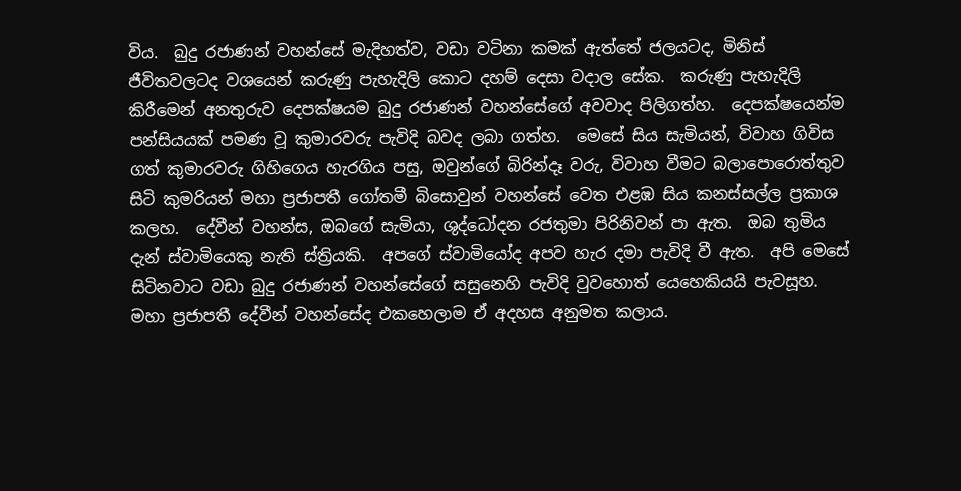විය.  බුදු රජාණන් වහන්සේ මැදිහත්ව, වඩා වටිනා කමක් ඇත්තේ ජලයටද, මිනිස් ජීවිතවලටද වශයෙන් කරුණු පැහැදිලි කොට දහම් දෙසා වදාල සේක.  කරුණු පැහැදිලි කිරීමෙන් අනතුරුව දෙපක්ෂයම බුදු රජාණන් වහන්සේගේ අවවාද පිලිගත්හ.  දෙපක්ෂයෙන්ම පන්සියයක් පමණ වූ කුමාරවරු පැවිදි බවද ලබා ගත්හ.  මෙසේ සිය සැමියන්, විවාහ ගිවිස ගත් කුමාරවරු ගිහිගෙය හැරගිය පසු, ඔවුන්ගේ බිරින්දෑ වරු, විවාහ වීමට බලාපොරොත්තුව සිටි කුමරියන් මහා ප්‍රජාපතී ගෝතමී බිසොවුන් වහන්සේ වෙත එළඹ සිය කනස්සල්ල ප්‍රකාශ කලහ.  දේවීන් වහන්ස, ඔබගේ සැමියා, ශුද්ධෝදන රජතුමා පිරිනිවන් පා ඇත.  ඔබ තුමිය දැන් ස්වාමියෙකු නැති ස්ත්‍රියකි.  අපගේ ස්වාමියෝද අපව හැර දමා පැවිදි වී ඇත.  අපි මෙසේ සිටිනවාට වඩා බුදු රජාණන් වහන්සේගේ සසුනෙහි පැවිදි වුවහොත් යෙහෙකියයි පැවසූහ.   මහා ප්‍රජාපතී දේවීන් වහන්සේද එකහෙලාම ඒ අදහස අනුමත කලාය.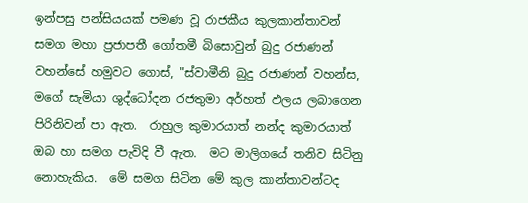ඉන්පසු පන්සියයක් පමණ වූ රාජකීය කුලකාන්තාවන් සමග මහා ප්‍රජාපතී ගෝතමී බිසොවුන් බුදු රජාණන් වහන්සේ හමුවට ගොස්, "ස්වාමීනි බුදු රජාණන් වහන්ස, මගේ සැමියා ශුද්ධෝදන රජතුමා අර්හත් ඵලය ලබාගෙන පිරිනිවන් පා ඇත.  රාහුල කුමාරයාත් නන්ද කුමාරයාත් ඔබ හා සමග පැවිදි වී ඇත.  මට මාලිගයේ තනිව සිටිනු නොහැකිය.  මේ සමග සිටින මේ කුල කාන්තාවන්ටද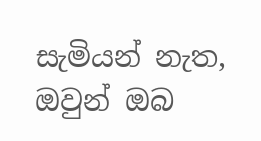සැමියන් නැත, ඔවුන් ඔබ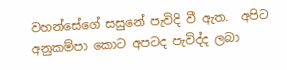වහන්සේගේ සසුනේ පැවිදි වී ඇත.  අපිට අනුකම්පා කොට අපටද පැවිද්ද ලබා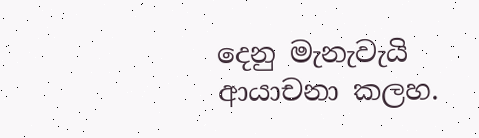දෙනු මැනැවැයි ආයාචනා කලහ.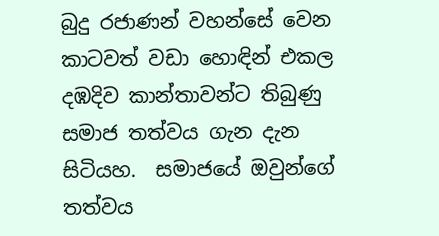බුදු රජාණන් වහන්සේ වෙන කාටවත් වඩා හොඳින් එකල දඹදිව කාන්තාවන්ට තිබුණු සමාජ තත්වය ගැන දැන සිටියහ.  සමාජයේ ඔවුන්ගේ තත්වය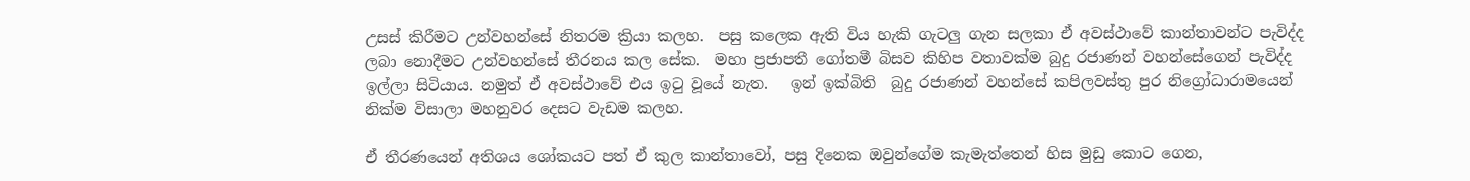උසස් කිරීමට උන්වහන්සේ නිතරම ක්‍රියා කලහ.  පසු කලෙක ඇති විය හැකි ගැටලු ගැන සලකා ඒ අවස්ථාවේ කාන්තාවන්ට පැවිද්ද ලබා නොදීමට උන්වහන්සේ තීරනය කල සේක.  මහා ප්‍රජාපතී ගෝතමී බිසව කිහිප වතාවක්ම බුදු රජාණන් වහන්සේගෙන් පැවිද්ද ඉල්ලා සිටියාය. නමුත් ඒ අවස්ථාවේ එය ඉටු වූයේ නැත.   ඉන් ඉක්බිති  බුදු රජාණන් වහන්සේ කපිලවස්තු පුර නිග්‍රෝධාරාමයෙන් නික්ම විසාලා මහනුවර දෙසට වැඩම කලහ.

ඒ තීරණයෙන් අතිශය ශෝකයට පත් ඒ කුල කාන්තාවෝ, පසු දිනෙක ඔවුන්ගේම කැමැත්තෙන් හිස මුඩු කොට ගෙන,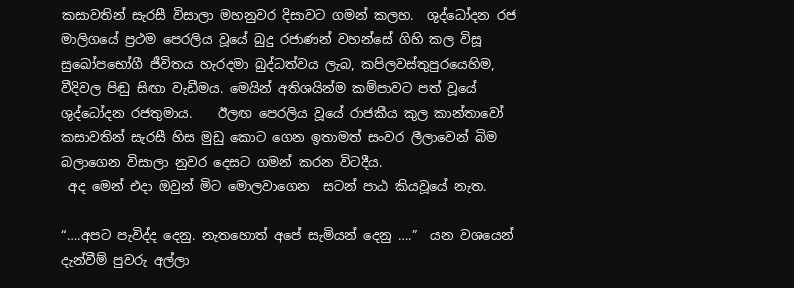කසාවතින් සැරසී විසාලා මහනුවර දිසාවට ගමන් කලහ.  ශුද්ධෝදන රජ මාලිගයේ ප්‍රථම පෙරලිය වූයේ බුදු රජාණන් වහන්සේ ගිහි කල විසූ සුඛෝපභෝගී ජීවිතය හැරදමා බුද්ධත්වය ලැබ, කපිලවස්තුපුරයෙහිම, වීදිවල පිඬු සිඟා වැඩීමය. මෙයින් අතිශයින්ම කම්පාවට පත් වූයේ ශුද්ධෝදන රජතුමාය.    ඊලඟ පෙරලිය වූයේ රාජකීය කුල කාන්තාවෝ කසාවතින් සැරසී හිස මුඩු කොට ගෙන ඉතාමත් සංවර ලීලාවෙන් බිම බලාගෙන විසාලා නුවර දෙසට ගමන් කරන විටදීය.
 අද මෙන් එදා ඔවුන් මිට මොලවාගෙන  සටන් පාඨ කියවූයේ නැත.

“….අපට පැවිද්ද දෙනු. නැතහොත් අපේ සැමියන් දෙනු ….”  යන වශයෙන් දැන්වීම් පුවරු අල්ලා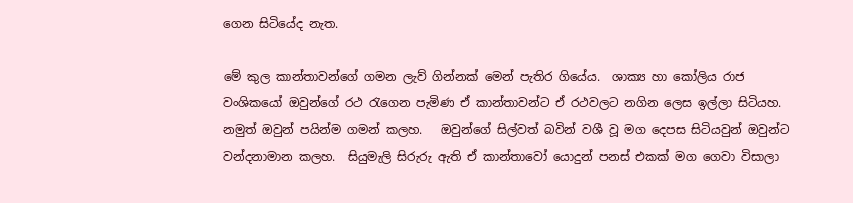ගෙන සිටියේද නැත.

මේ කුල කාන්තාවන්ගේ ගමන ලැව් ගින්නක් මෙන් පැතිර ගියේය.  ශාක්‍ය හා කෝලිය රාජ වංශිකයෝ ඔවුන්ගේ රථ රැගෙන පැමිණ ඒ කාන්තාවන්ට ඒ රථවලට නගින ලෙස ඉල්ලා සිටියහ.  නමුත් ඔවුන් පයින්ම ගමන් කලහ.   ඔවුන්ගේ සිල්වත් බවින් වශී වූ මග දෙපස සිටියවුන් ඔවුන්ට වන්දනාමාන කලහ.  සියුමැලි සිරුරු ඇති ඒ කාන්තාවෝ යොදුන් පනස් එකක් මග ගෙවා විසාලා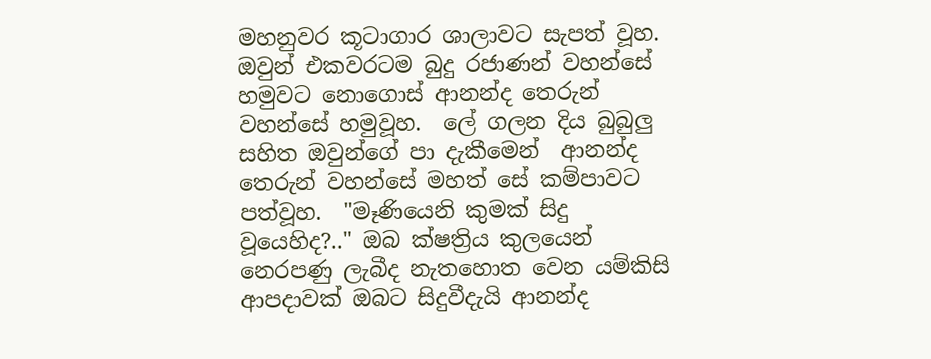මහනුවර කූටාගාර ශාලාවට සැපත් වූහ.  ඔවුන් එකවරටම බුදු රජාණන් වහන්සේ හමුවට නොගොස් ආනන්ද තෙරුන් වහන්සේ හමුවූහ.  ලේ ගලන දිය බුබුලු සහිත ඔවුන්ගේ පා දැකීමෙන්  ආනන්ද තෙරුන් වහන්සේ මහත් සේ කම්පාවට පත්වූහ.  "මෑණියෙනි කුමක් සිදු වූයෙහිද?.." ඔබ ක්ෂත්‍රිය කුලයෙන් නෙරපණු ලැබීද නැතහොත වෙන යම්කිසි ආපදාවක් ඔබට සිදුවීදැයි ආනන්ද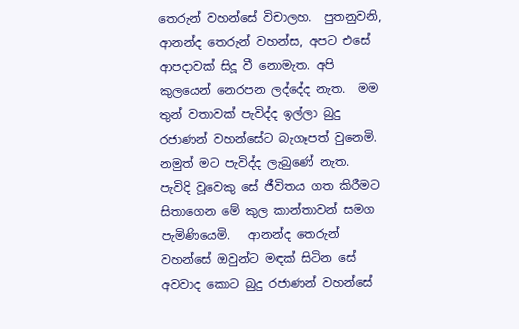තෙරුන් වහන්සේ විචාලහ.  පුතනුවනි, ආනන්ද තෙරුන් වහන්ස, අපට එසේ ආපදාවක් සිදූ වී නොමැත. අපි කුලයෙන් නෙරපන ලද්දේද නැත.  මම තුන් වතාවක් පැවිද්ද ඉල්ලා බුදු රජාණන් වහන්සේට බැගෑපත් වුනෙමි.  නමුත් මට පැවිද්ද ලැබුණේ නැත.  පැවිදි වූවෙකු සේ ජීවිතය ගත කිරීමට සිතාගෙන මේ කුල කාන්තාවන් සමග පැමිණියෙමි.   ආනන්ද තෙරුන් වහන්සේ ඔවුන්ට මඳක් සිටින සේ අවවාද කොට බුදු රජාණන් වහන්සේ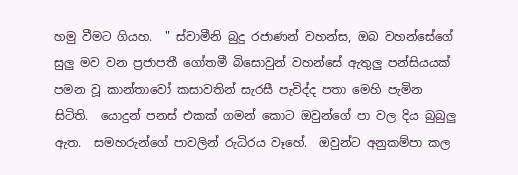හමු වීමට ගියහ.  " ස්වාමීනි බුදු රජාණන් වහන්ස, ඔබ වහන්සේගේ සුලු මව වන ප්‍රජාපතී ගෝතමී බිසොවුන් වහන්සේ ඇතුලු පන්සියයක් පමන වූ කාන්තාවෝ කසාවතින් සැරසී පැවිද්ද පතා මෙහි පැමින සිටිති.  යොදුන් පනස් එකක් ගමන් කොට ඔවුන්ගේ පා වල දිය බුබුලු ඇත.  සමහරුන්ගේ පාවලින් රුධිරය වෑහේ.  ඔවුන්ට අනුකම්පා කල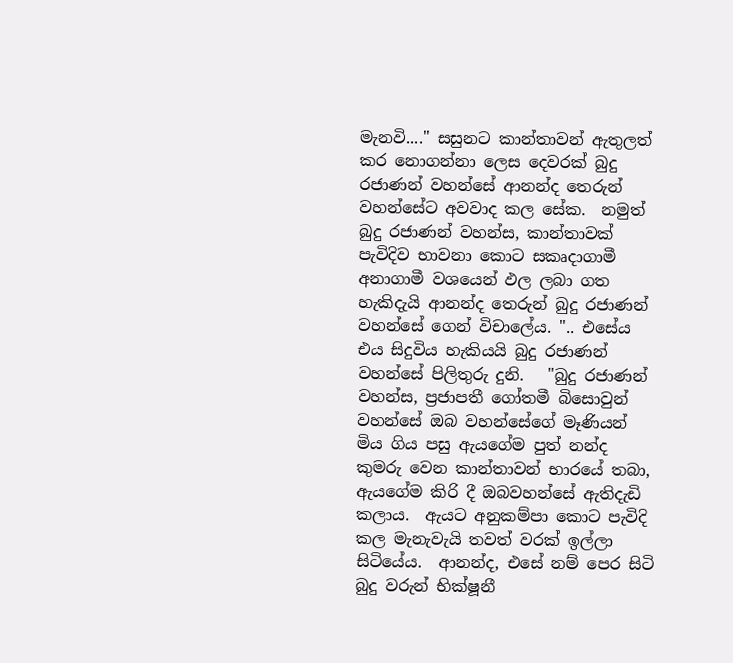මැනවි...." සසුනට කාන්තාවන් ඇතුලත් කර නොගන්නා ලෙස දෙවරක් බුදු රජාණන් වහන්සේ ආනන්ද තෙරුන් වහන්සේට අවවාද කල සේක.  නමුත් බුදු රජාණන් වහන්ස, කාන්තාවක් පැවිදිව භාවනා කොට සකෘදාගාමී අනාගාමී වශයෙන් ඵල ලබා ගත හැකිදැයි ආනන්ද තෙරුන් බුදු රජාණන් වහන්සේ ගෙන් විචාලේය. ".. එසේය එය සිදුවිය හැකියයි බුදු රජාණන් වහන්සේ පිලිතුරු දුනි.   "බුදු රජාණන් වහන්ස, ප්‍රජාපතී ගෝතමී බිසොවුන් වහන්සේ ඔබ වහන්සේගේ මෑණියන් මිය ගිය පසු ඇයගේම පුත් නන්ද කුමරු වෙන කාන්තාවන් භාරයේ තබා, ඇයගේම කිරි දී ඔබවහන්සේ ඇතිදැඩි කලාය.  ඇයට අනුකම්පා කොට පැවිදි කල මැනැවැයි තවත් වරක් ඉල්ලා සිටියේය.  ආනන්ද, එසේ නම් පෙර සිටි බුදු වරුන් භික්ෂූනී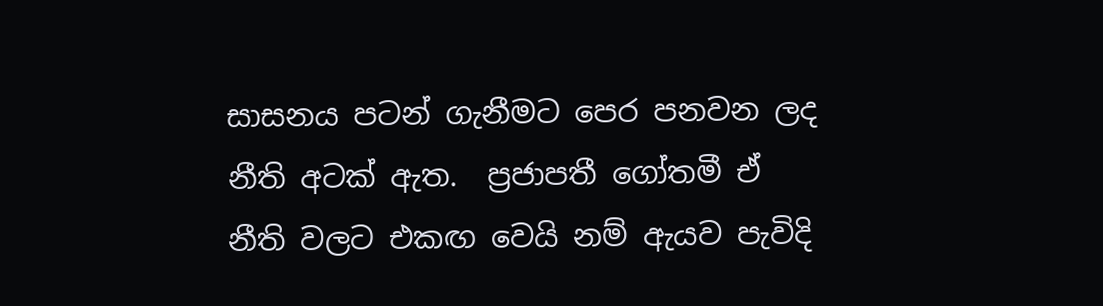සාසනය පටන් ගැනීමට පෙර පනවන ලද නීති අටක් ඇත.  ප්‍රජාපතී ගෝතමී ඒ නීති වලට එකඟ වෙයි නම් ඇයව පැවිදි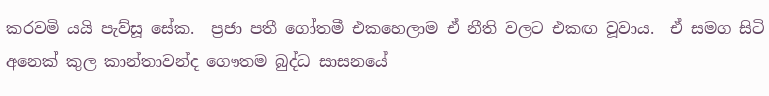කරවමි යයි පැව්සූ සේක.  ප්‍රජා පතී ගෝතමී එකහෙලාම ඒ නීති වලට එකඟ වූවාය.  ඒ සමග සිටි අනෙක් කුල කාන්තාවන්ද ගෞතම බුද්ධ සාසනයේ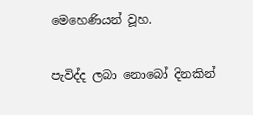මෙහෙණියන් වූහ.

පැවිද්ද ලබා නොබෝ දිනකින්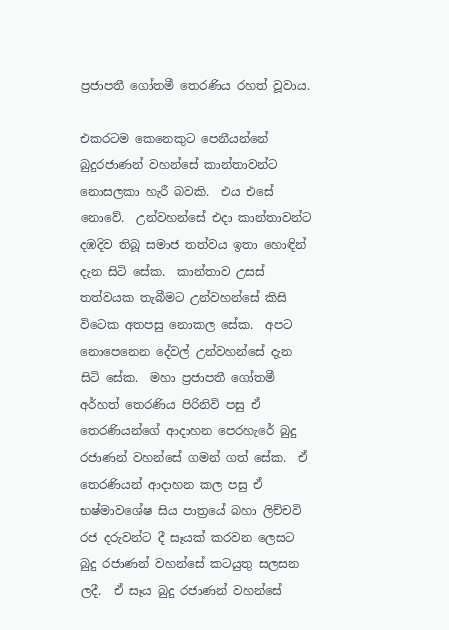ප්‍රජාපතී ගෝතමී තෙරණිය රහත් වූවාය.

එකරටම කෙනෙකුට පෙනීයන්නේ බුදුරජාණන් වහන්සේ කාන්තාවන්ට නොසලකා හැරී බවකි.  එය එසේ නොවේ.  උන්වහන්සේ එදා කාන්තාවන්ට දඹදිව තිබූ සමාජ තත්වය ඉතා හොඳින් දැන සිටි සේක.  කාන්තාව උසස් තත්වයක තැබීමට උන්වහන්සේ කිසි විටෙක අතපසු නොකල සේක.  අපට නොපෙනෙන දේවල් උන්වහන්සේ දැන සිටි සේක.  මහා ප්‍රජාපතී ගෝතමී අර්හත් තෙරණිය පිරිනිවි පසු ඒ තෙරණියන්ගේ ආදාහන පෙරහැරේ බුදු රජාණන් වහන්සේ ගමන් ගත් සේක.  ඒ තෙරණියන් ආදාහන කල පසු ඒ භෂ්මාවශේෂ සිය පාත්‍රයේ බහා ලිච්චවි රජ දරුවන්ට දී සෑයක් කරවන ලෙසට බුදු රජාණන් වහන්සේ කටයුතු සලසන ලදී.  ඒ සෑය බුදු රජාණන් වහන්සේ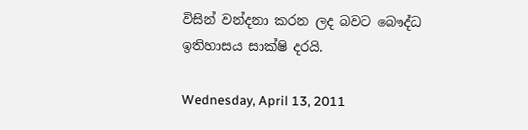විසින් වන්දනා කරන ලද බවට බෞද්ධ ඉතිහාසය සාක්ෂි දරයි.

Wednesday, April 13, 2011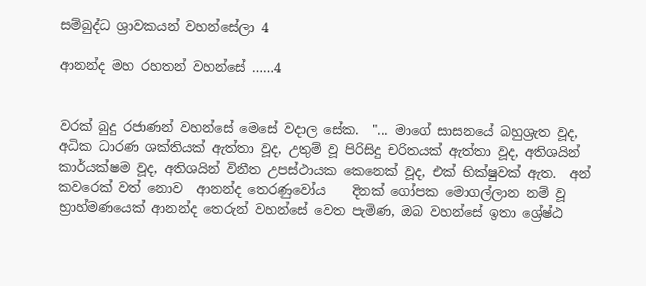සම්බුද්ධ ශ්‍රාවකයන් වහන්සේලා 4

ආනන්ද මහ රහතන් වහන්සේ ……4


වරක් බුදු රජාණන් වහන්සේ මෙසේ වදාල සේක.  "... මාගේ සාසනයේ බහුශ්‍රැත වූද, අධික ධාරණ ශක්තියක් ඇත්තා වූද, උතුම් වූ පිරිසිදු චරිතයක් ඇත්තා වූද, අතිශයින් කාර්යක්ෂම වූද, අතිශයින් විනීත උපස්ථායක කෙනෙක් වූද, එක් භික්ෂුවක් ඇත.  අන් කවරෙක් වත් නොව  ආනන්ද තෙරණුවෝය    දිනක් ගෝපක මොගල්ලාන නම් වූ භ්‍රාහ්මණයෙක් ආනන්ද තෙරුන් වහන්සේ වෙත පැමිණ, ඔබ වහන්සේ ඉතා ශ්‍රේෂ්ඨ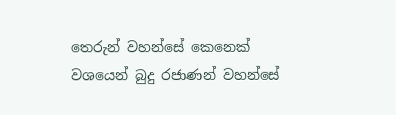තෙරුන් වහන්සේ කෙනෙක් වශයෙන් බුදු රජාණන් වහන්සේ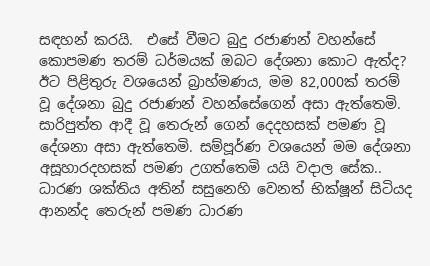සඳහන් කරයි.  එසේ වීමට බුදු රජාණන් වහන්සේ කොපමණ තරම් ධර්මයක් ඔබට දේශනා කොට ඇත්ද? ඊට පිළිතුරු වශයෙන් බ්‍රාහ්මණය, මම 82,000ක් තරම් වූ දේශනා බුදු රජාණන් වහන්සේගෙන් අසා ඇත්තෙමි.  සාරිපුත්ත ආදී වූ තෙරුන් ගෙන් දෙදහසක් පමණ වූ දේශනා අසා ඇත්තෙමි. සම්පූර්ණ වශයෙන් මම දේශනා අසූහාරදහසක් පමණ උගත්තෙමි යයි වදාල සේක..  ධාරණ ශක්තිය අතින් සසුනෙහි වෙනත් භික්ෂූන් සිටියද ආනන්ද තෙරුන් පමණ ධාරණ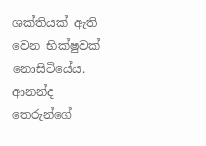ශක්තියක් ඇති වෙන භික්ෂුවක් නොසිටියේය.  ආනන්ද තෙරුන්ගේ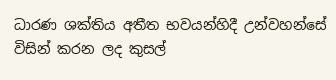ධාරණ ශක්තිය අතීත භවයන්හිදී උන්වහන්සේ විසින් කරන ලද කුසල්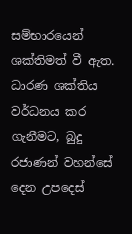සම්භාරයෙන්  ශක්තිමත් වී ඇත.  ධාරණ ශක්තිය වර්ධනය කර ගැනීමට, බුදු රජාණන් වහන්සේ දෙන උපදෙස්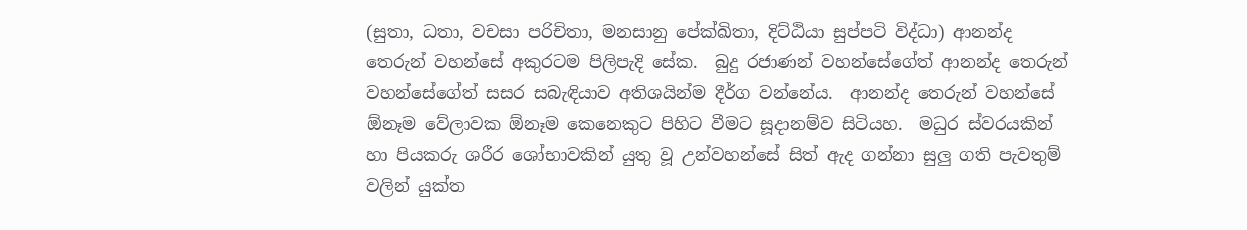(සුතා, ධතා, වචසා පරිචිතා, මනසානු පේක්ඛිතා, දිට්ඨියා සුප්පටි විද්ධා) ආනන්ද තෙරුන් වහන්සේ අකුරටම පිලිපැදි සේක.  බුදු රජාණන් වහන්සේගේත් ආනන්ද තෙරුන් වහන්සේගේත් සසර සබැඳියාව අතිශයින්ම දීර්ග වන්නේය.  ආනන්ද තෙරුන් වහන්සේ ඕනෑම වේලාවක ඕනෑම කෙනෙකුට පිහිට වීමට සූදානම්ව සිටියහ.  මධුර ස්වරයකින් හා පියකරු ශරීර ශෝභාවකින් යුතු වූ උන්වහන්සේ සිත් ඇද ගන්නා සුලු ගති පැවතුම් වලින් යුක්ත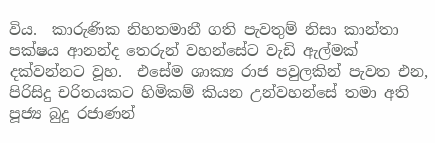විය.  කාරුණික නිහතමානී ගති පැවතුම් නිසා කාන්තා පක්ෂය ආනන්ද තෙරුන් වහන්සේට වැඩි ඇල්මක් දක්වන්නට වූහ.  එසේම ශාක්‍ය රාජ පවුලකින් පැවත එන, පිරිසිදු චරිතයකට හිමිකම් කියන උන්වහන්සේ තමා අති පූජ්‍ය බුදු රජාණන්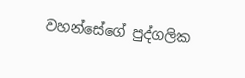වහන්සේගේ පුද්ගලික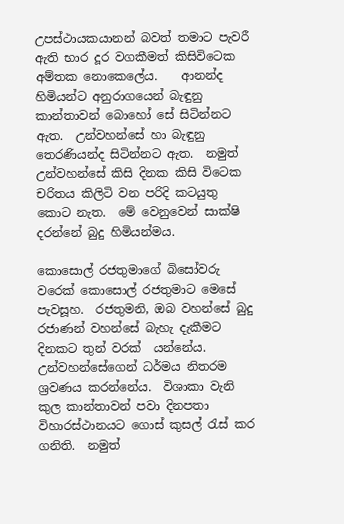උපස්ථායකයානන් බවත් තමාට පැවරී ඇති භාර දූර වගකීමත් කිසිවිටෙක අම්තක නොකෙලේය.    ආනන්ද හිමියන්ට අනුරාගයෙන් බැඳුනු කාන්තාවන් බොහෝ සේ සිටින්නට ඇත.  උන්වහන්සේ හා බැඳුනු තෙරණියන්ද සිටින්නට ඇත.  නමුත් උන්වහන්සේ කිසි දිනක කිසි විටෙක චරිතය කිලිටි වන පරිදි කටයුතු කොට නැත.  මේ වෙනුවෙන් සාක්ෂි දරන්නේ බුදු හිමියන්මය.

කොසොල් රජතුමාගේ බිසෝවරු වරෙක් කොසොල් රජතුමාට මෙසේ පැවසූහ.  රජතුමනි, ඔබ වහන්සේ බුදු රජාණන් වහන්සේ බැහැ දැකීමට දිනකට තුන් වරක්  යන්නේය.  උන්වහන්සේගෙන් ධර්මය නිතරම ශ්‍රවණය කරන්නේය.  විශාකා වැනි කුල කාන්තාවන් පවා දිනපතා විහාරස්ථානයට ගොස් කුසල් රැස් කර ගනිති.  නමුත්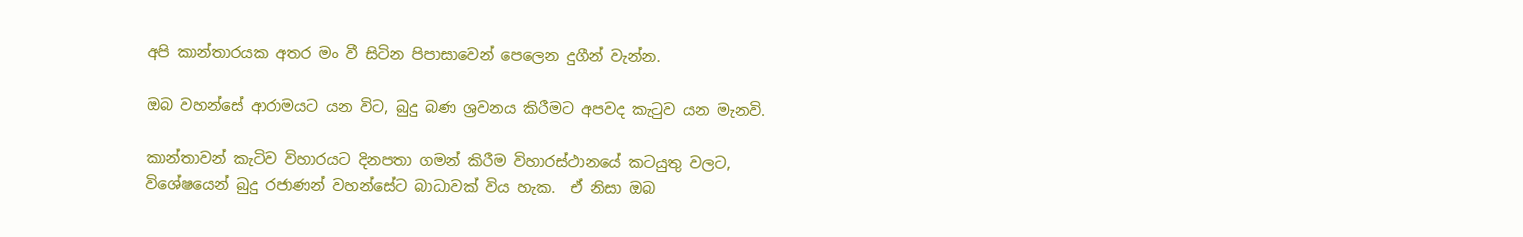අපි කාන්තාරයක අතර මං වී සිටින පිපාසාවෙන් පෙලෙන දුගීන් වැන්න.

ඔබ වහන්සේ ආරාමයට යන විට, බුදු බණ ශ්‍රවනය කිරීමට අපවද කැටුව යන මැනවි.

කාන්තාවන් කැටිව විහාරයට දිනපතා ගමන් කිරීම විහාරස්ථානයේ කටයුතු වලට, විශේෂයෙන් බුදු රජාණන් වහන්සේට බාධාවක් විය හැක.  ඒ නිසා ඔබ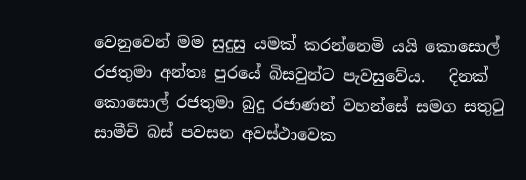වෙනුවෙන් මම සුදුසු යමක් කරන්නෙමි යයි කොසොල් රජතුමා අන්තඃ පුරයේ බිසවුන්ට පැවසුවේය.   දිනක් කොසොල් රජතුමා බුදු රජාණන් වහන්සේ සමග සතුටු සාමීචි බස් පවසන අවස්ථාවෙක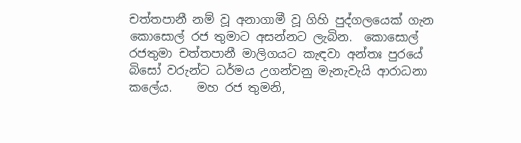චත්තපානී නම් වූ අනාගාමී වූ ගිහි පුද්ගලයෙක් ගැන කොසොල් රජ තුමාට අසන්නට ලැබින.  කොසොල් රජතුමා චත්තපානී මාලිගයට කැඳවා අන්තඃ පුරයේ බිසෝ වරුන්ට ධර්මය උගන්වනු මැනැවැයි ආරාධනා කලේය.    මහ රජ තුමනි,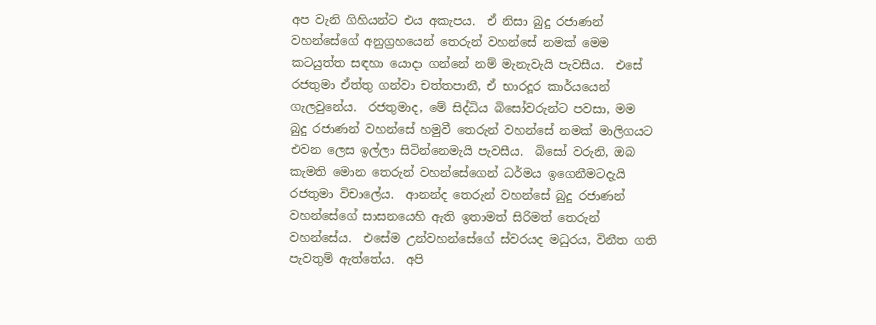අප වැනි ගිහියන්ට එය අකැපය.  ඒ නිසා බුදු රජාණන් වහන්සේගේ අනුග්‍රහයෙන් තෙරුන් වහන්සේ නමක් මෙම කටයුත්ත සඳහා යොදා ගන්නේ නම් මැනැවැයි පැවසීය.  එසේ රජතුමා ඒත්තු ගන්වා චත්තපානී, ඒ භාරදූර කාර්යයෙන් ගැලවුනේය.  රජතුමාද, මේ සිද්ධිය බිසෝවරුන්ට පවසා, මම බුදු රජාණන් වහන්සේ හමුවී තෙරුන් වහන්සේ නමක් මාලිගයට එවන ලෙස ඉල්ලා සිටින්නෙමැයි පැවසීය.  බිසෝ වරුනි, ඔබ කැමති මොන තෙරුන් වහන්සේගෙන් ධර්මය ඉගෙනීමටදැයි රජතුමා විචාලේය.  ආනන්ද තෙරුන් වහන්සේ බුදු රජාණන් වහන්සේගේ සාසනයෙහි ඇති ඉතාමත් සිරිමත් තෙරුන් වහන්සේය.  එසේම උන්වහන්සේගේ ස්වරයද මධුරය, විනීත ගති පැවතුම් ඇත්තේය.  අපි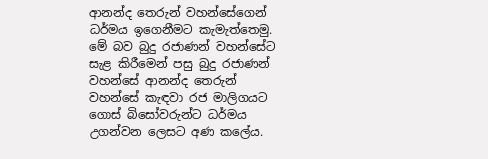ආනන්ද තෙරුන් වහන්සේගෙන් ධර්මය ඉගෙනීමට කැමැත්තෙමු.  මේ බව බුදු රජාණන් වහන්සේට සැළ කිරීමෙන් පසු බුදු රජාණන් වහන්සේ ආනන්ද තෙරුන් වහන්සේ කැඳවා රජ මාලිගයට ගොස් බිසෝවරුන්ට ධර්මය උගන්වන ලෙසට අණ කලේය.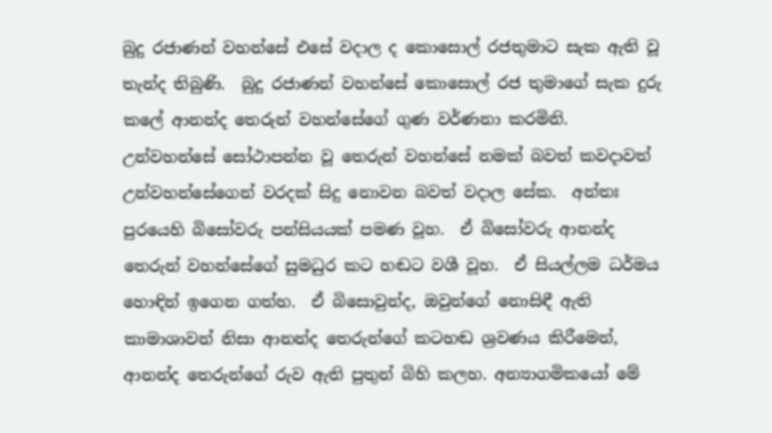බුදු රජාණන් වහන්සේ එසේ වදාල ද කොසොල් රජතුමාට සැක ඇති වූ තැන්ද තිබුණි.  බුදු රජාණන් වහන්සේ කොසොල් රජ තුමාගේ සැක දුරු කලේ ආනන්ද තෙරුන් වහන්සේගේ ගුණ වර්ණනා කරමිනි.  උන්වහන්සේ සෝථාපන්න වූ තෙරුන් වහන්සේ නමක් බවත් කවදාවත් උන්වහන්සේගෙන් වරදක් සිදු නොවන බවත් වදාල සේක.  අන්තඃ පුරයෙහි බිසෝවරු පන්සියයක් පමණ වූහ.  ඒ බිසෝවරු ආනන්ද තෙරුන් වහන්සේගේ සුමධුර කට හඬට වශී වූහ.  ඒ සියල්ලම ධර්මය හොඳින් ඉගෙන ගත්හ.  ඒ බිසොවුන්ද, ඔවුන්ගේ නොසිඳී ඇති කාමාශාවන් නිසා ආනන්ද තෙරුන්ගේ කටහඬ ශ්‍රවණය කිරීමෙන්, ආනන්ද තෙරුන්ගේ රුව ඇති පුතුන් බිහි කලහ. අන්‍යාගමිකයෝ මේ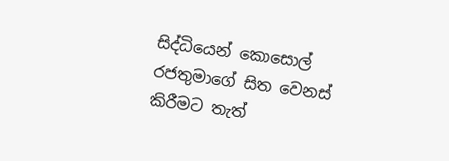සිද්ධියෙන් කොසොල් රජතුමාගේ සිත වෙනස් කිරීමට තැත්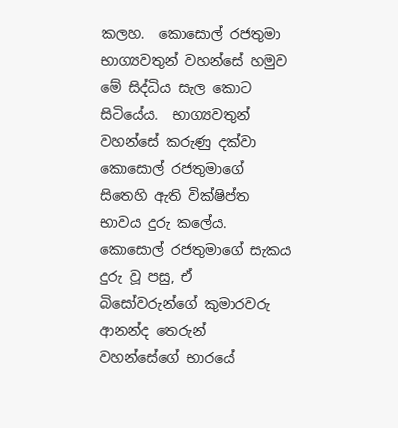කලහ.  කොසොල් රජතුමා භාග්‍යවතුන් වහන්සේ හමුව මේ සිද්ධිය සැල කොට සිටියේය.  භාග්‍යවතුන් වහන්සේ කරුණු දක්වා කොසොල් රජතුමාගේ සිතෙහි ඇති වික්ෂිප්ත භාවය දුරු කලේය.    කොසොල් රජතුමාගේ සැකය දුරු වූ පසු, ඒ බිසෝවරුන්ගේ කුමාරවරු ආනන්ද තෙරුන් වහන්සේගේ භාරයේ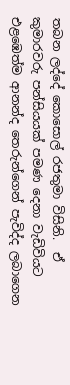තබන ලද්දේ කොසොල් රජතුමා විසිනි.  ඒ කුමාරවරු පන්සියයක් පමණ දෙනා වැඩිවියට එළඹෙත්ම ආනන්ද තෙරුන්ගෙන් පැවිද්ද ලබාගෙන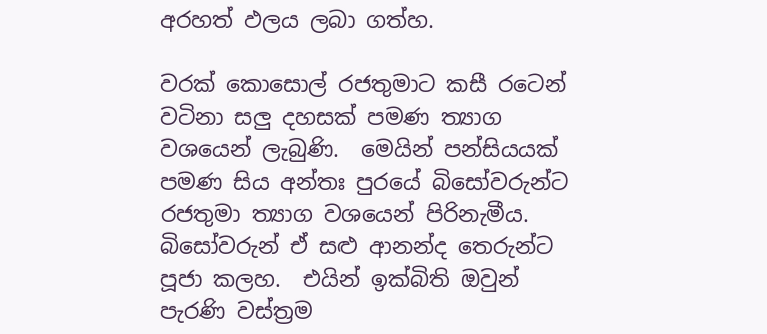අරහත් ඵලය ලබා ගත්හ.

වරක් කොසොල් රජතුමාට කසී රටෙන් වටිනා සලු දහසක් පමණ ත්‍යාග වශයෙන් ලැබුණි.  මෙයින් පන්සියයක් පමණ සිය අන්තඃ පුරයේ බිසෝවරුන්ට රජතුමා ත්‍යාග වශයෙන් පිරිනැමීය.  බිසෝවරුන් ඒ සළු ආනන්ද තෙරුන්ට පූජා කලහ.  එයින් ඉක්බිති ඔවුන් පැරණි වස්ත්‍රම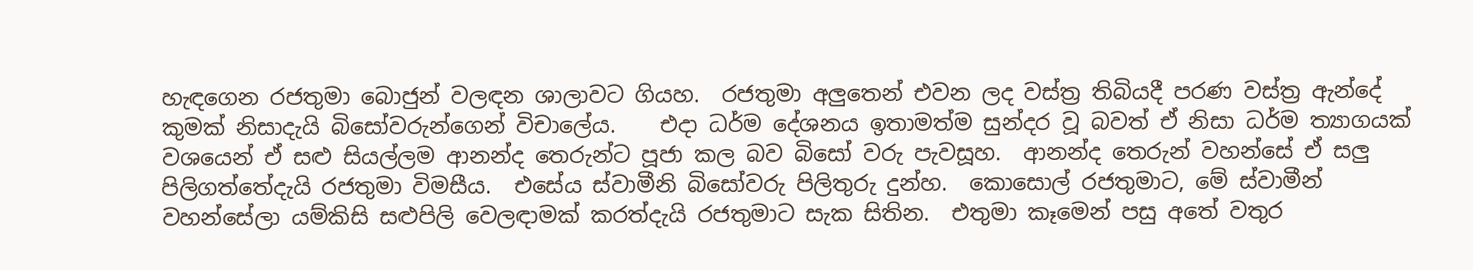හැඳගෙන රජතුමා බොජුන් වලඳන ශාලාවට ගියහ.  රජතුමා අලුතෙන් එවන ලද වස්ත්‍ර තිබියදී පරණ වස්ත්‍ර ඇන්දේ කුමක් නිසාදැයි බිසෝවරුන්ගෙන් විචාලේය.    එදා ධර්ම දේශනය ඉතාමත්ම සුන්දර වූ බවත් ඒ නිසා ධර්ම ත්‍යාගයක් වශයෙන් ඒ සළු සියල්ලම ආනන්ද තෙරුන්ට පූජා කල බව බිසෝ වරු පැවසූහ.  ආනන්ද තෙරුන් වහන්සේ ඒ සලු පිලිගත්තේදැයි රජතුමා විමසීය.  එසේය ස්වාමීනි බිසෝවරු පිලිතුරු දුන්හ.  කොසොල් රජතුමාට, මේ ස්වාමීන් වහන්සේලා යම්කිසි සළුපිලි වෙලඳාමක් කරත්දැයි රජතුමාට සැක සිතින.  එතුමා කෑමෙන් පසු අතේ වතුර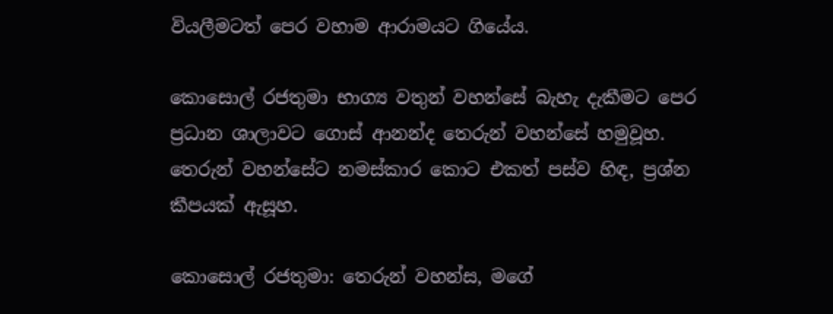වියලීමටත් පෙර වහාම ආරාමයට ගියේය.

කොසොල් රජතුමා භාග්‍ය වතුන් වහන්සේ බැහැ දැකීමට පෙර ප්‍රධාන ශාලාවට ගොස් ආනන්ද තෙරුන් වහන්සේ හමුවූහ.  තෙරුන් වහන්සේට නමස්කාර කොට එකත් පස්ව හිඳ, ප්‍රශ්න කීපයක් ඇසූහ.

කොසොල් රජතුමා: තෙරුන් වහන්ස, මගේ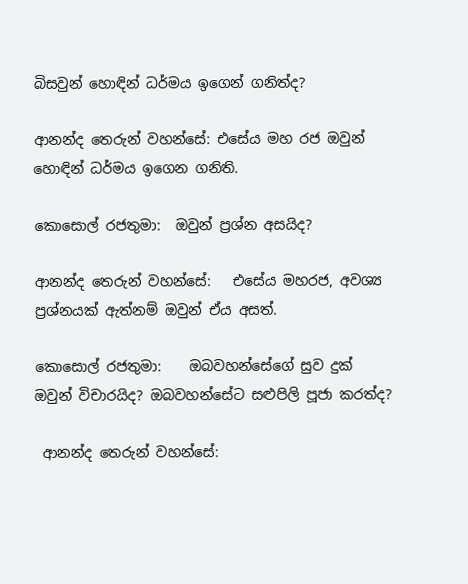බිසවුන් හොඳින් ධර්මය ඉගෙන් ගනිත්ද?

ආනන්ද තෙරුන් වහන්සේ: එසේය මහ රජ ඔවුන් හොඳින් ධර්මය ඉගෙන ගනිති.

කොසොල් රජතුමා:  ඔවුන් ප්‍රශ්න අසයිද?

ආනන්ද තෙරුන් වහන්සේ:   එසේය මහරජ, අවශ්‍ය ප්‍රශ්නයක් ඇත්නම් ඔවුන් ඒය අසත්.

කොසොල් රජතුමා:    ඔබවහන්සේගේ සුව දුක් ඔවුන් විචාරයිද? ඔබවහන්සේට සළුපිලි පූජා කරත්ද?

 ආනන්ද තෙරුන් වහන්සේ: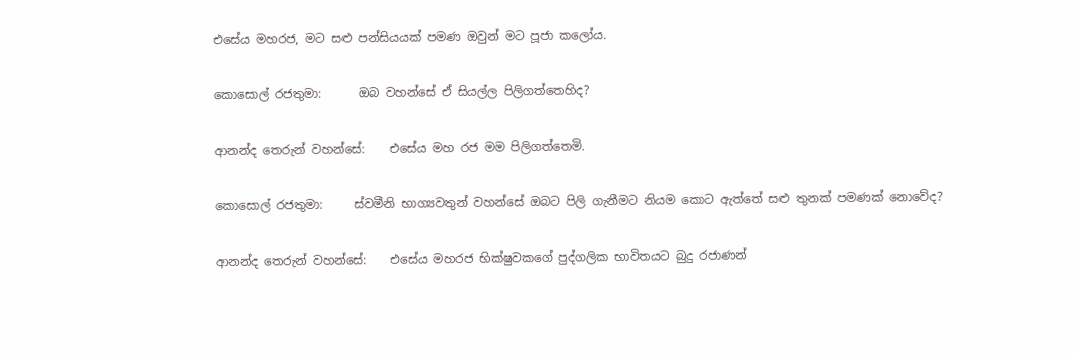එසේය මහරජ, මට සළු පන්සියයක් පමණ ඔවුන් මට පූජා කලෝය.

කොසොල් රජතුමා:      ඔබ වහන්සේ ඒ සියල්ල පිලිගත්තෙහිද?

ආනන්ද තෙරුන් වහන්සේ:    එසේය මහ රජ මම පිලිගත්තෙමි.

කොසොල් රජතුමා:     ස්වමීනි භාග්‍යවතුන් වහන්සේ ඔබට පිලි ගැනීමට නියම කොට ඇත්තේ සළු තුනක් පමණක් නොවේද?

ආනන්ද තෙරුන් වහන්සේ:    එසේය මහරජ භික්ෂුවකගේ පුද්ගලික භාවිතයට බුදු රජාණන්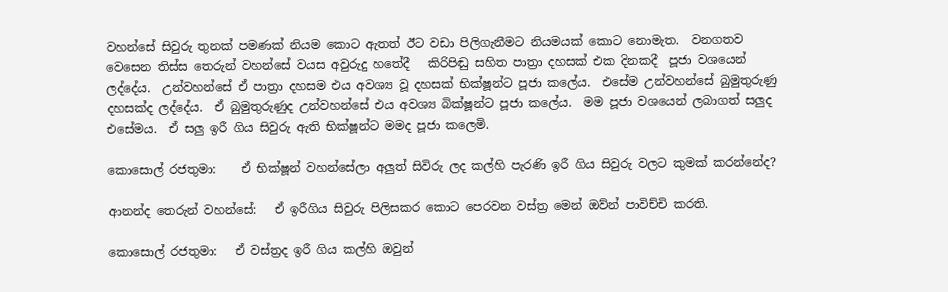වහන්සේ සිවුරු තුනක් පමණක් නියම කොට ඇතත් ඊට වඩා පිලිගැනීමට නියමයක් කොට නොමැත.  වනගතව වෙසෙන තිස්ස තෙරුන් වහන්සේ වයස අවුරුදු හතේදී   කිරිපිඬු සහිත පාත්‍රා දහසක් එක දිනකදී  පූජා වශයෙන් ලද්දේය.  උන්වහන්සේ ඒ පාත්‍රා දහසම එය අවශ්‍ය වූ දහසක් භික්ෂූන්ට පූජා කලේය.  එසේම උන්වහන්සේ බුමුතුරුණු දහසක්ද ලද්දේය.  ඒ බුමුතුරුණුද උන්වහන්සේ එය අවශ්‍ය බික්ෂූන්ට පූජා කලේය.  මම පූජා වශයෙන් ලබාගත් සලුද එසේමය.  ඒ සලු ඉරී ගිය සිවුරු ඇති භික්ෂූන්ට මමද පූජා කලෙමි.

කොසොල් රජතුමා:    ඒ භික්ෂූන් වහන්සේලා අලුත් සිවිරු ලද කල්හි පැරණි ඉරී ගිය සිවුරු වලට කුමක් කරන්නේද?

ආනන්ද තෙරුන් වහන්සේ:   ඒ ඉරීගිය සිවුරු පිලිසකර කොට පෙරවන වස්ත්‍ර මෙන් ඔව්න් පාවිච්චි කරති.

කොසොල් රජතුමා:   ඒ වස්ත්‍රද ඉරී ගිය කල්හි ඔවුන්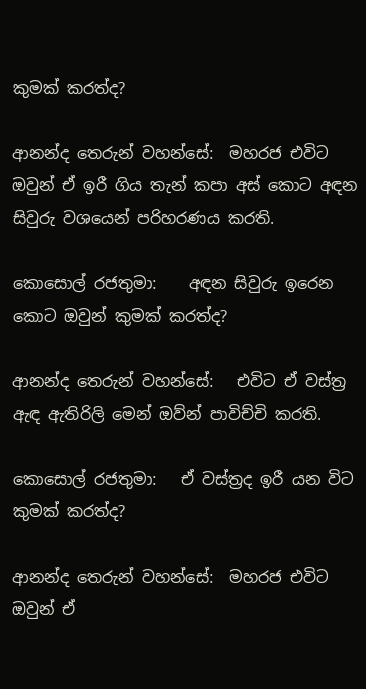කුමක් කරත්ද?

ආනන්ද තෙරුන් වහන්සේ:  මහරජ එවිට ඔවුන් ඒ ඉරී ගිය තැන් කපා අස් කොට අඳන සිවුරු වශයෙන් පරිහරණය කරති.

කොසොල් රජතුමා:    අඳන සිවුරු ඉරෙන කොට ඔවුන් කුමක් කරත්ද?

ආනන්ද තෙරුන් වහන්සේ:   එවිට ඒ වස්ත්‍ර ඇඳ ඇතිරිලි මෙන් ඔව්න් පාවිච්චි කරති.

කොසොල් රජතුමා:   ඒ වස්ත්‍රද ඉරී යන විට කුමක් කරත්ද?

ආනන්ද තෙරුන් වහන්සේ:  මහරජ එවිට ඔවුන් ඒ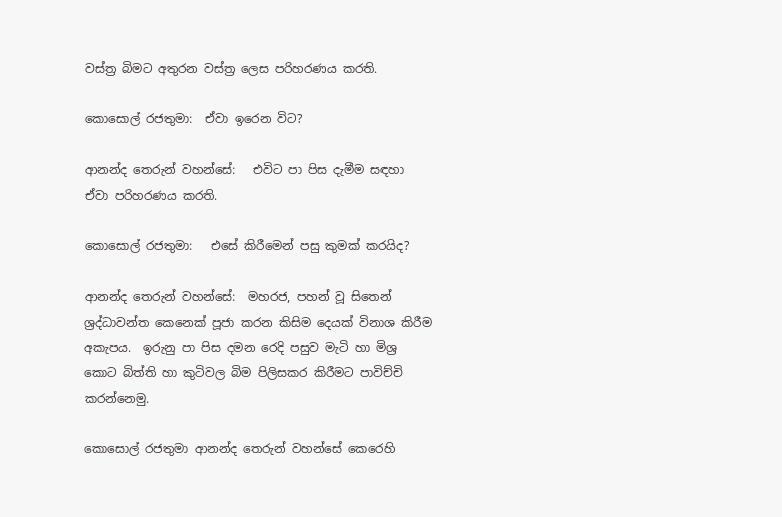වස්ත්‍ර බිමට අතුරන වස්ත්‍ර ලෙස පරිහරණය කරති.

කොසොල් රජතුමා:  ඒවා ඉරෙන විට?

ආනන්ද තෙරුන් වහන්සේ:   එවිට පා පිස දැමීම සඳහා ඒවා පරිහරණය කරති.

කොසොල් රජතුමා:   එසේ කිරීමෙන් පසු කුමක් කරයිද?

ආනන්ද තෙරුන් වහන්සේ:  මහරජ, පහන් වූ සිතෙන් ශ්‍රද්ධාවන්ත කෙනෙක් පූජා කරන කිසිම දෙයක් විනාශ කිරීම අකැපය.  ඉරුනු පා පිස දමන රෙදි පසුව මැටි හා මිශ්‍ර කොට බිත්ති හා කුටිවල බිම පිලිසකර කිරීමට පාවිච්චි කරන්නෙමු.

කොසොල් රජතුමා ආනන්ද තෙරුන් වහන්සේ කෙරෙහි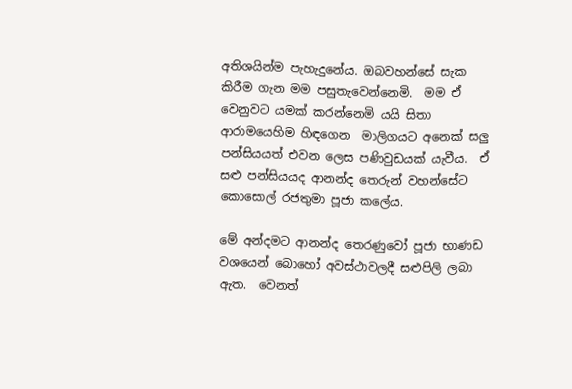අතිශයින්ම පැහැදුනේය. ඔබවහන්සේ සැක කිරීම ගැන මම පසුතැවෙන්නෙමි.  මම ඒ වෙනුවට යමක් කරන්නෙමි යයි සිතා ආරාමයෙහිම හිඳගෙන  මාලිගයට අනෙක් සලු පන්සියයත් එවන ලෙස පණිවුඩයක් යැවීය.  ඒ සළු පන්සියයද ආනන්ද තෙරුන් වහන්සේට කොසොල් රජතුමා පූජා කලේය.

මේ අන්දමට ආනන්ද තෙරණුවෝ පූජා භාණඩ වශයෙන් බොහෝ අවස්ථාවලදී සළුපිලි ලබා ඇත.  වෙනත්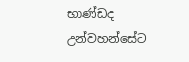භාණ්ඩද උන්වහන්සේට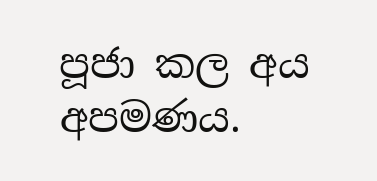පූජා කල අය අපමණය.